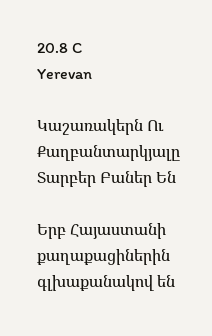20.8 C
Yerevan

Կաշառակերն Ու Քաղբանտարկյալը Տարբեր Բաներ Են

Երբ Հայաստանի քաղաքացիներին գլխաքանակով են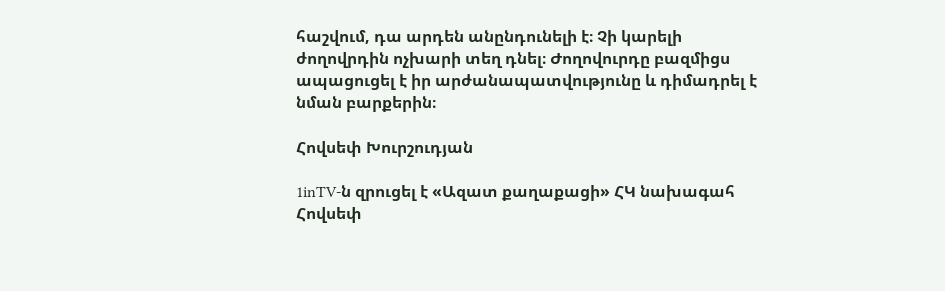հաշվում, դա արդեն անընդունելի է։ Չի կարելի ժողովրդին ոչխարի տեղ դնել։ Ժողովուրդը բազմիցս ապացուցել է իր արժանապատվությունը և դիմադրել է նման բարքերին։

Հովսեփ Խուրշուդյան

1inTV‑ն զրուցել է «Ազատ քաղաքացի» ՀԿ նախագահ Հովսեփ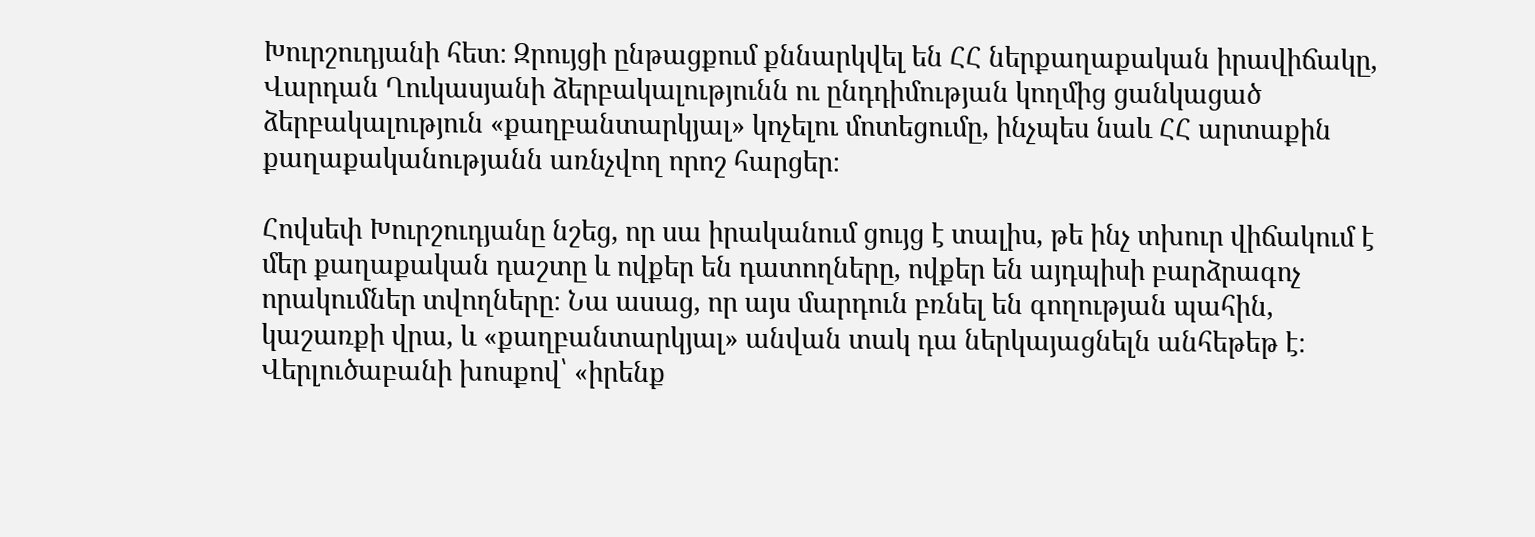Խուրշուդյանի հետ։ Զրույցի ընթացքում քննարկվել են ՀՀ ներքաղաքական իրավիճակը, Վարդան Ղուկասյանի ձերբակալությունն ու ընդդիմության կողմից ցանկացած ձերբակալություն «քաղբանտարկյալ» կոչելու մոտեցումը, ինչպես նաև ՀՀ արտաքին քաղաքականությանն առնչվող որոշ հարցեր։

Հովսեփ Խուրշուդյանը նշեց, որ սա իրականում ցույց է տալիս, թե ինչ տխուր վիճակում է մեր քաղաքական դաշտը և ովքեր են դատողները, ովքեր են այդպիսի բարձրագոչ որակումներ տվողները։ Նա ասաց, որ այս մարդուն բռնել են գողության պահին, կաշառքի վրա, և «քաղբանտարկյալ» անվան տակ դա ներկայացնելն անհեթեթ է։ Վերլուծաբանի խոսքով՝ «իրենք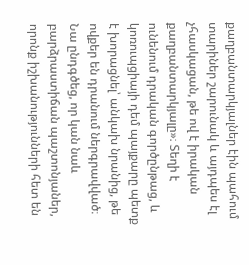քաղբանտարկյալներ էին պահում տարիներ շարունակ և այդպես էլ չհասկացան, թե ով է իրական քաղբանտարկյալը»։ Տեղի է ունենում դրական գործընթաց, և կոռուպցիայի դեմ պայքարը պետք է խորացնել՝ անկախ նրանից, թե ովքեր են դրանում ներգրավված։ Նա ընդգծեց, որ կան նաև բարձրաստիճան պաշտոնյաներ, որոնք իշխանությունների հետ են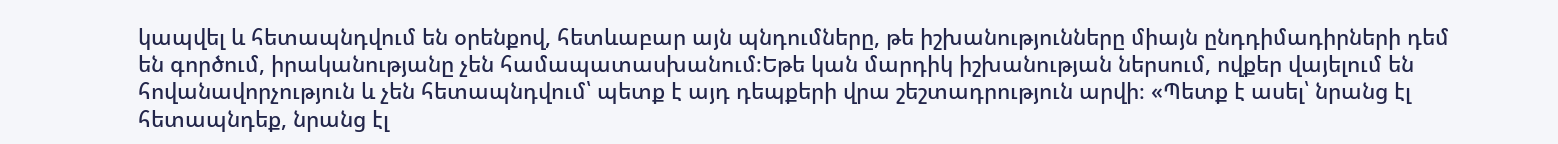կապվել և հետապնդվում են օրենքով, հետևաբար այն պնդումները, թե իշխանությունները միայն ընդդիմադիրների դեմ են գործում, իրականությանը չեն համապատասխանում։Եթե կան մարդիկ իշխանության ներսում, ովքեր վայելում են հովանավորչություն և չեն հետապնդվում՝ պետք է այդ դեպքերի վրա շեշտադրություն արվի։ «Պետք է ասել՝ նրանց էլ հետապնդեք, նրանց էլ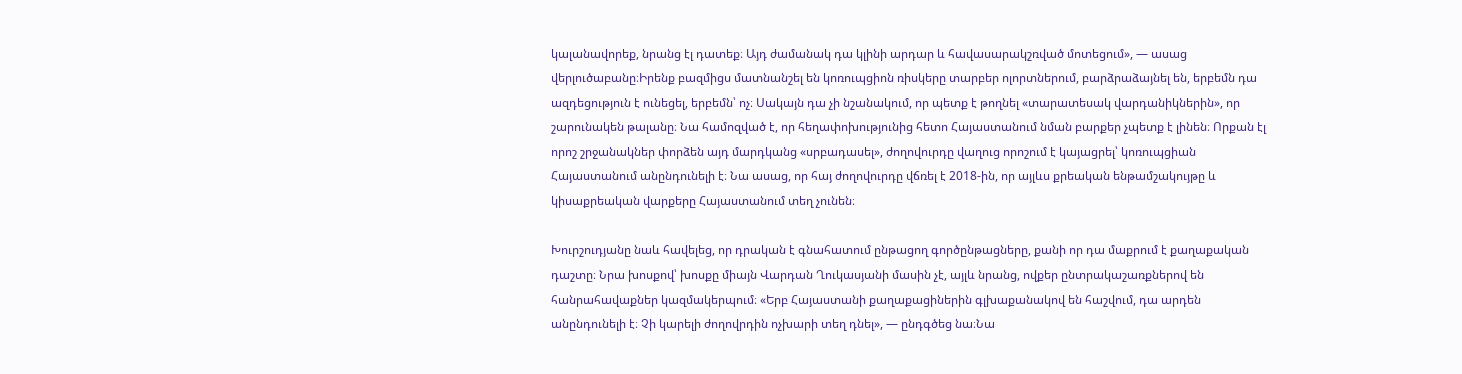կալանավորեք, նրանց էլ դատեք։ Այդ ժամանակ դա կլինի արդար և հավասարակշռված մոտեցում», — ասաց վերլուծաբանը։Իրենք բազմիցս մատնանշել են կոռուպցիոն ռիսկերը տարբեր ոլորտներում, բարձրաձայնել են, երբեմն դա ազդեցություն է ունեցել, երբեմն՝ ոչ։ Սակայն դա չի նշանակում, որ պետք է թողնել «տարատեսակ վարդանիկներին», որ շարունակեն թալանը։ Նա համոզված է, որ հեղափոխությունից հետո Հայաստանում նման բարքեր չպետք է լինեն։ Որքան էլ որոշ շրջանակներ փորձեն այդ մարդկանց «սրբադասել», ժողովուրդը վաղուց որոշում է կայացրել՝ կոռուպցիան Հայաստանում անընդունելի է։ Նա ասաց, որ հայ ժողովուրդը վճռել է 2018-ին, որ այլևս քրեական ենթամշակույթը և կիսաքրեական վարքերը Հայաստանում տեղ չունեն։

Խուրշուդյանը նաև հավելեց, որ դրական է գնահատում ընթացող գործընթացները, քանի որ դա մաքրում է քաղաքական դաշտը։ Նրա խոսքով՝ խոսքը միայն Վարդան Ղուկասյանի մասին չէ, այլև նրանց, ովքեր ընտրակաշառքներով են հանրահավաքներ կազմակերպում։ «Երբ Հայաստանի քաղաքացիներին գլխաքանակով են հաշվում, դա արդեն անընդունելի է։ Չի կարելի ժողովրդին ոչխարի տեղ դնել», — ընդգծեց նա։Նա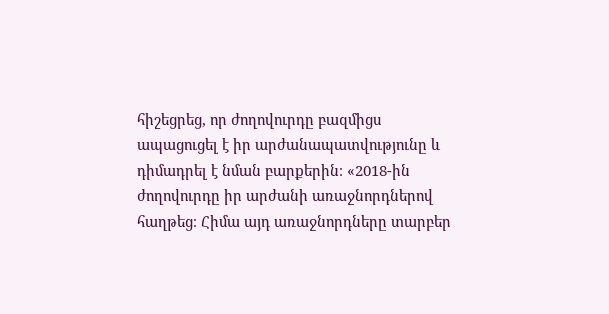հիշեցրեց, որ ժողովուրդը բազմիցս ապացուցել է իր արժանապատվությունը և դիմադրել է նման բարքերին։ «2018-ին ժողովուրդը իր արժանի առաջնորդներով հաղթեց։ Հիմա այդ առաջնորդները տարբեր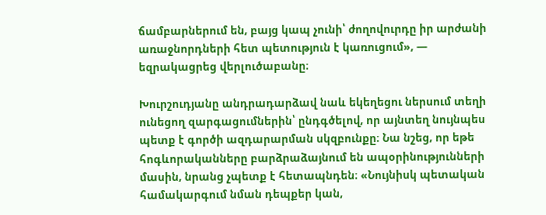ճամբարներում են, բայց կապ չունի՝ ժողովուրդը իր արժանի առաջնորդների հետ պետություն է կառուցում», — եզրակացրեց վերլուծաբանը։

Խուրշուդյանը անդրադարձավ նաև եկեղեցու ներսում տեղի ունեցող զարգացումներին՝ ընդգծելով, որ այնտեղ նույնպես պետք է գործի ազդարարման սկզբունքը։ Նա նշեց, որ եթե հոգևորականները բարձրաձայնում են ապօրինությունների մասին, նրանց չպետք է հետապնդեն։ «Նույնիսկ պետական համակարգում նման դեպքեր կան,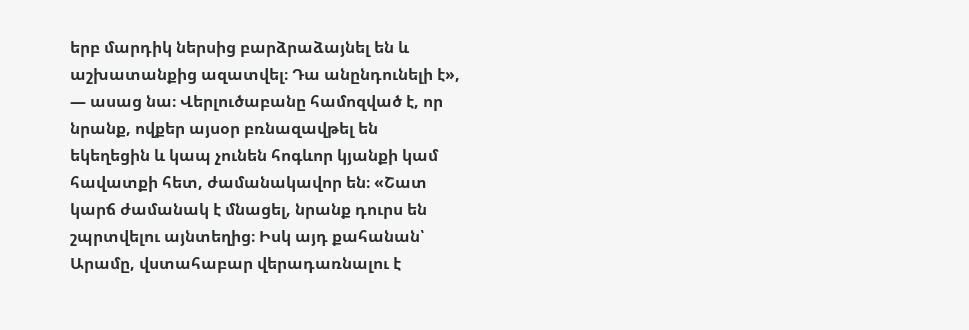երբ մարդիկ ներսից բարձրաձայնել են և աշխատանքից ազատվել։ Դա անընդունելի է», — ասաց նա։ Վերլուծաբանը համոզված է, որ նրանք, ովքեր այսօր բռնազավթել են եկեղեցին և կապ չունեն հոգևոր կյանքի կամ հավատքի հետ, ժամանակավոր են։ «Շատ կարճ ժամանակ է մնացել, նրանք դուրս են շպրտվելու այնտեղից։ Իսկ այդ քահանան՝ Արամը, վստահաբար վերադառնալու է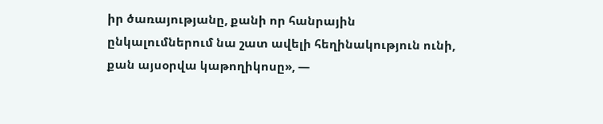իր ծառայությանը, քանի որ հանրային ընկալումներում նա շատ ավելի հեղինակություն ունի, քան այսօրվա կաթողիկոսը», —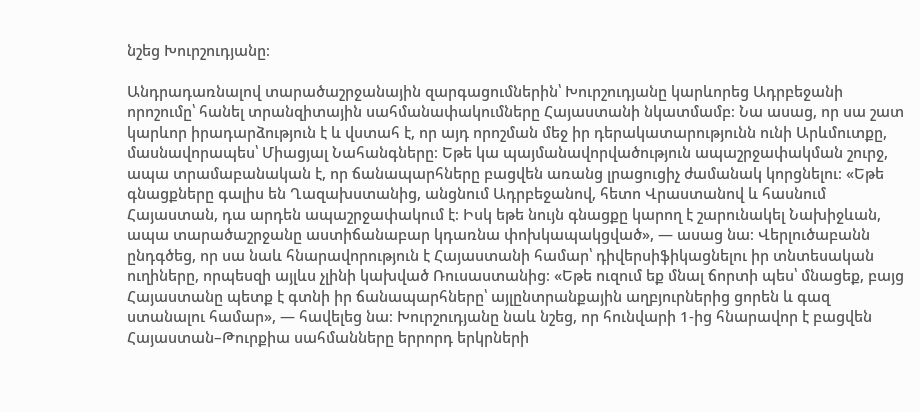նշեց Խուրշուդյանը։

Անդրադառնալով տարածաշրջանային զարգացումներին՝ Խուրշուդյանը կարևորեց Ադրբեջանի որոշումը՝ հանել տրանզիտային սահմանափակումները Հայաստանի նկատմամբ։ Նա ասաց, որ սա շատ կարևոր իրադարձություն է և վստահ է, որ այդ որոշման մեջ իր դերակատարությունն ունի Արևմուտքը, մասնավորապես՝ Միացյալ Նահանգները։ Եթե կա պայմանավորվածություն ապաշրջափակման շուրջ, ապա տրամաբանական է, որ ճանապարհները բացվեն առանց լրացուցիչ ժամանակ կորցնելու։ «Եթե գնացքները գալիս են Ղազախստանից, անցնում Ադրբեջանով, հետո Վրաստանով և հասնում Հայաստան, դա արդեն ապաշրջափակում է։ Իսկ եթե նույն գնացքը կարող է շարունակել Նախիջևան, ապա տարածաշրջանը աստիճանաբար կդառնա փոխկապակցված», — ասաց նա։ Վերլուծաբանն ընդգծեց, որ սա նաև հնարավորություն է Հայաստանի համար՝ դիվերսիֆիկացնելու իր տնտեսական ուղիները, որպեսզի այլևս չլինի կախված Ռուսաստանից։ «Եթե ուզում եք մնալ ճորտի պես՝ մնացեք, բայց Հայաստանը պետք է գտնի իր ճանապարհները՝ այլընտրանքային աղբյուրներից ցորեն և գազ ստանալու համար», — հավելեց նա։ Խուրշուդյանը նաև նշեց, որ հունվարի 1‑ից հնարավոր է բացվեն Հայաստան–Թուրքիա սահմանները երրորդ երկրների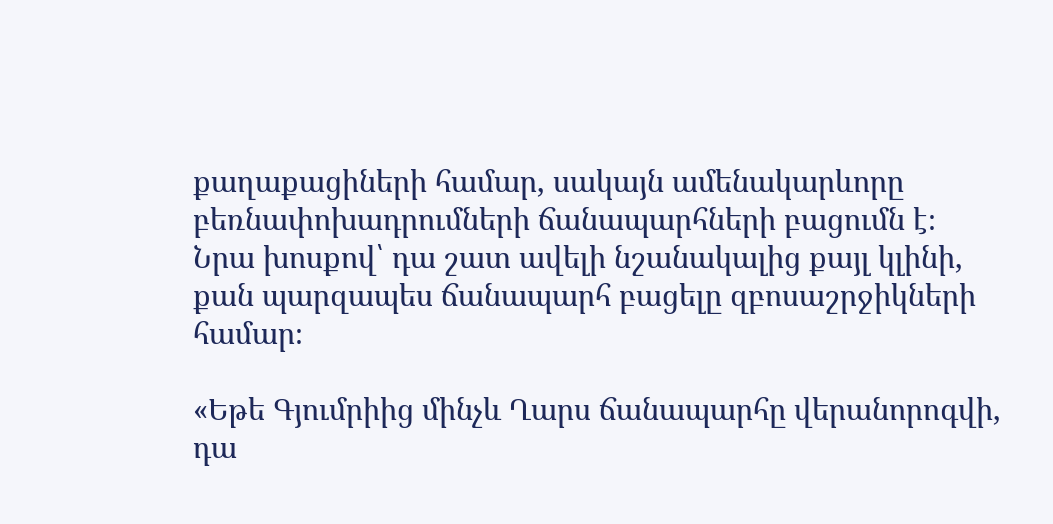քաղաքացիների համար, սակայն ամենակարևորը բեռնափոխադրումների ճանապարհների բացումն է։ Նրա խոսքով՝ դա շատ ավելի նշանակալից քայլ կլինի, քան պարզապես ճանապարհ բացելը զբոսաշրջիկների համար։

«Եթե Գյումրիից մինչև Ղարս ճանապարհը վերանորոգվի, դա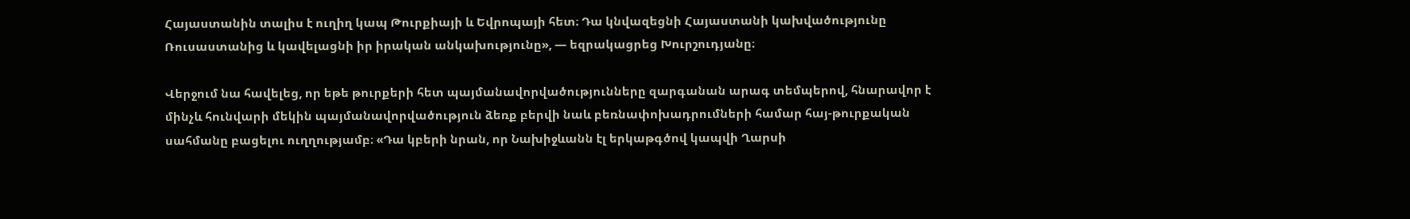Հայաստանին տալիս է ուղիղ կապ Թուրքիայի և Եվրոպայի հետ։ Դա կնվազեցնի Հայաստանի կախվածությունը Ռուսաստանից և կավելացնի իր իրական անկախությունը», — եզրակացրեց Խուրշուդյանը։

Վերջում նա հավելեց, որ եթե թուրքերի հետ պայմանավորվածությունները զարգանան արագ տեմպերով, հնարավոր է մինչև հունվարի մեկին պայմանավորվածություն ձեռք բերվի նաև բեռնափոխադրումների համար հայ-թուրքական սահմանը բացելու ուղղությամբ։ «Դա կբերի նրան, որ Նախիջևանն էլ երկաթգծով կապվի Ղարսի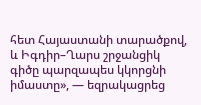հետ Հայաստանի տարածքով, և Իգդիր–Ղարս շրջանցիկ գիծը պարզապես կկորցնի իմաստը», — եզրակացրեց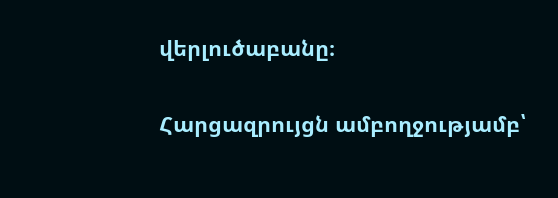վերլուծաբանը։

Հարցազրույցն ամբողջությամբ՝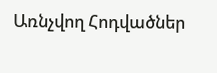Առնչվող Հոդվածներ